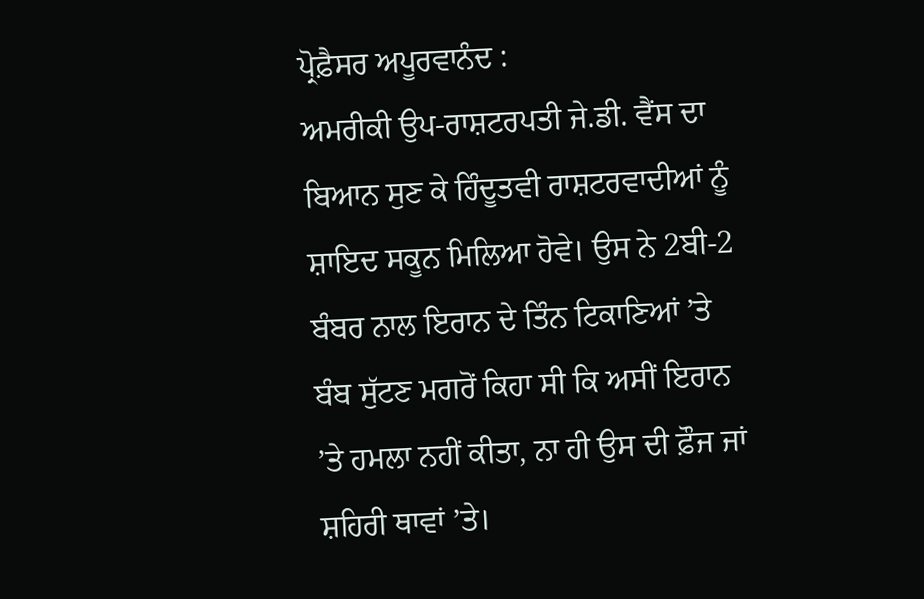ਪ੍ਰੋਫ਼ੈਸਰ ਅਪੂਰਵਾਨੰਦ :
ਅਮਰੀਕੀ ਉਪ-ਰਾਸ਼ਟਰਪਤੀ ਜੇ.ਡੀ. ਵੈਂਸ ਦਾ ਬਿਆਨ ਸੁਣ ਕੇ ਹਿੰਦੂਤਵੀ ਰਾਸ਼ਟਰਵਾਦੀਆਂ ਨੂੰ ਸ਼ਾਇਦ ਸਕੂਨ ਮਿਲਿਆ ਹੋਵੇ। ਉਸ ਨੇ 2ਬੀ-2 ਬੰਬਰ ਨਾਲ ਇਰਾਨ ਦੇ ਤਿੰਨ ਟਿਕਾਣਿਆਂ ’ਤੇ ਬੰਬ ਸੁੱਟਣ ਮਗਰੋਂ ਕਿਹਾ ਸੀ ਕਿ ਅਸੀਂ ਇਰਾਨ ’ਤੇ ਹਮਲਾ ਨਹੀਂ ਕੀਤਾ, ਨਾ ਹੀ ਉਸ ਦੀ ਫ਼ੌਜ ਜਾਂ ਸ਼ਹਿਰੀ ਥਾਵਾਂ ’ਤੇ।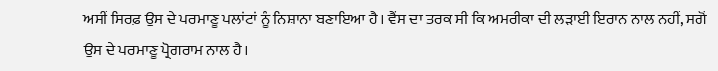ਅਸੀਂ ਸਿਰਫ਼ ਉਸ ਦੇ ਪਰਮਾਣੂ ਪਲਾਂਟਾਂ ਨੂੰ ਨਿਸ਼ਾਨਾ ਬਣਾਇਆ ਹੈ। ਵੈਂਸ ਦਾ ਤਰਕ ਸੀ ਕਿ ਅਮਰੀਕਾ ਦੀ ਲੜਾਈ ਇਰਾਨ ਨਾਲ ਨਹੀਂ, ਸਗੋਂ ਉਸ ਦੇ ਪਰਮਾਣੂ ਪ੍ਰੋਗਰਾਮ ਨਾਲ ਹੈ।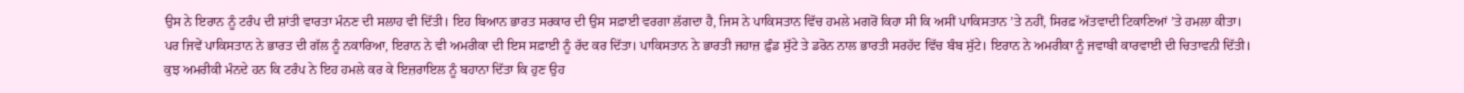ਉਸ ਨੇ ਇਰਾਨ ਨੂੰ ਟਰੰਪ ਦੀ ਸ਼ਾਂਤੀ ਵਾਰਤਾ ਮੰਨਣ ਦੀ ਸਲਾਹ ਵੀ ਦਿੱਤੀ। ਇਹ ਬਿਆਨ ਭਾਰਤ ਸਰਕਾਰ ਦੀ ਉਸ ਸਫ਼ਾਈ ਵਰਗਾ ਲੱਗਦਾ ਹੈ, ਜਿਸ ਨੇ ਪਾਕਿਸਤਾਨ ਵਿੱਚ ਹਮਲੇ ਮਗਰੋਂ ਕਿਹਾ ਸੀ ਕਿ ਅਸੀਂ ਪਾਕਿਸਤਾਨ ’ਤੇ ਨਹੀਂ, ਸਿਰਫ਼ ਅੱਤਵਾਦੀ ਟਿਕਾਣਿਆਂ ’ਤੇ ਹਮਲਾ ਕੀਤਾ। ਪਰ ਜਿਵੇਂ ਪਾਕਿਸਤਾਨ ਨੇ ਭਾਰਤ ਦੀ ਗੱਲ ਨੂੰ ਨਕਾਰਿਆ, ਇਰਾਨ ਨੇ ਵੀ ਅਮਰੀਕਾ ਦੀ ਇਸ ਸਫ਼ਾਈ ਨੂੰ ਰੱਦ ਕਰ ਦਿੱਤਾ। ਪਾਕਿਸਤਾਨ ਨੇ ਭਾਰਤੀ ਜਹਾਜ਼ ਫ਼ੁੰਡ ਸੁੱਟੇ ਤੇ ਡਰੋਨ ਨਾਲ ਭਾਰਤੀ ਸਰਹੱਦ ਵਿੱਚ ਬੰਬ ਸੁੱਟੇ। ਇਰਾਨ ਨੇ ਅਮਰੀਕਾ ਨੂੰ ਜਵਾਬੀ ਕਾਰਵਾਈ ਦੀ ਚਿਤਾਵਨੀ ਦਿੱਤੀ। ਕੁਝ ਅਮਰੀਕੀ ਮੰਨਦੇ ਹਨ ਕਿ ਟਰੰਪ ਨੇ ਇਹ ਹਮਲੇ ਕਰ ਕੇ ਇਜ਼ਰਾਇਲ ਨੂੰ ਬਹਾਨਾ ਦਿੱਤਾ ਕਿ ਹੁਣ ਉਹ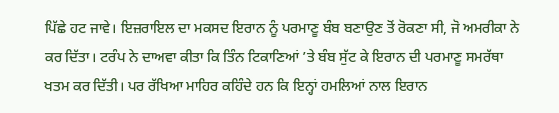ਪਿੱਛੇ ਹਟ ਜਾਵੇ। ਇਜ਼ਰਾਇਲ ਦਾ ਮਕਸਦ ਇਰਾਨ ਨੂੰ ਪਰਮਾਣੂ ਬੰਬ ਬਣਾਉਣ ਤੋਂ ਰੋਕਣਾ ਸੀ, ਜੋ ਅਮਰੀਕਾ ਨੇ ਕਰ ਦਿੱਤਾ। ਟਰੰਪ ਨੇ ਦਾਅਵਾ ਕੀਤਾ ਕਿ ਤਿੰਨ ਟਿਕਾਣਿਆਂ ’ਤੇ ਬੰਬ ਸੁੱਟ ਕੇ ਇਰਾਨ ਦੀ ਪਰਮਾਣੂ ਸਮਰੱਥਾ ਖਤਮ ਕਰ ਦਿੱਤੀ। ਪਰ ਰੱਖਿਆ ਮਾਹਿਰ ਕਹਿੰਦੇ ਹਨ ਕਿ ਇਨ੍ਹਾਂ ਹਮਲਿਆਂ ਨਾਲ ਇਰਾਨ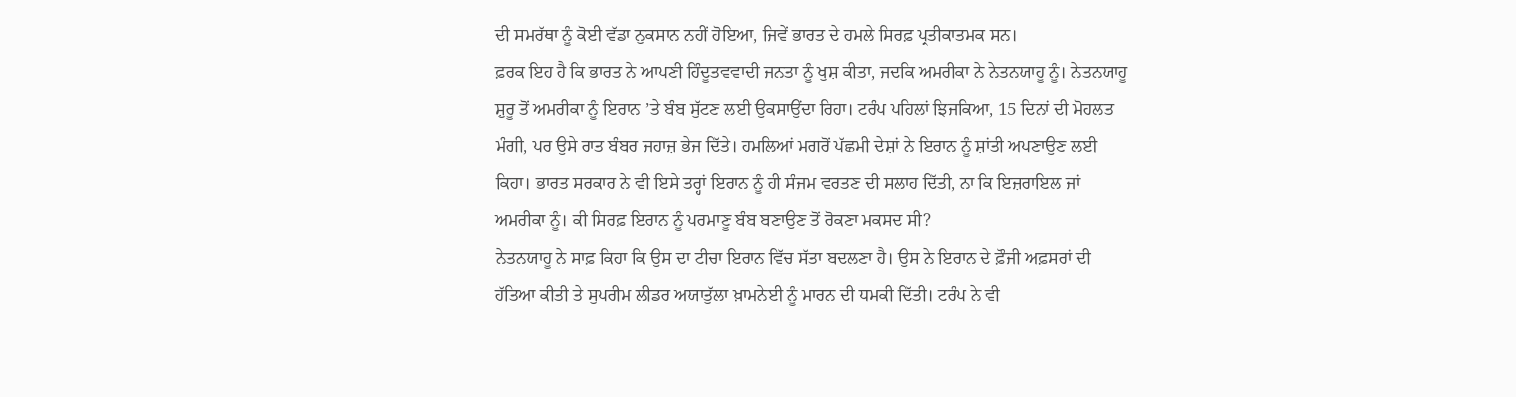ਦੀ ਸਮਰੱਥਾ ਨੂੰ ਕੋਈ ਵੱਡਾ ਨੁਕਸਾਨ ਨਹੀਂ ਹੋਇਆ, ਜਿਵੇਂ ਭਾਰਤ ਦੇ ਹਮਲੇ ਸਿਰਫ਼ ਪ੍ਰਤੀਕਾਤਮਕ ਸਨ।
ਫ਼ਰਕ ਇਹ ਹੈ ਕਿ ਭਾਰਤ ਨੇ ਆਪਣੀ ਹਿੰਦੂਤਵਵਾਦੀ ਜਨਤਾ ਨੂੰ ਖੁਸ਼ ਕੀਤਾ, ਜਦਕਿ ਅਮਰੀਕਾ ਨੇ ਨੇਤਨਯਾਹੂ ਨੂੰ। ਨੇਤਨਯਾਹੂ ਸ਼ੁਰੂ ਤੋਂ ਅਮਰੀਕਾ ਨੂੰ ਇਰਾਨ ’ਤੇ ਬੰਬ ਸੁੱਟਣ ਲਈ ਉਕਸਾਉਂਦਾ ਰਿਹਾ। ਟਰੰਪ ਪਹਿਲਾਂ ਝਿਜਕਿਆ, 15 ਦਿਨਾਂ ਦੀ ਮੋਹਲਤ ਮੰਗੀ, ਪਰ ਉਸੇ ਰਾਤ ਬੰਬਰ ਜਹਾਜ਼ ਭੇਜ ਦਿੱਤੇ। ਹਮਲਿਆਂ ਮਗਰੋਂ ਪੱਛਮੀ ਦੇਸ਼ਾਂ ਨੇ ਇਰਾਨ ਨੂੰ ਸ਼ਾਂਤੀ ਅਪਣਾਉਣ ਲਈ ਕਿਹਾ। ਭਾਰਤ ਸਰਕਾਰ ਨੇ ਵੀ ਇਸੇ ਤਰ੍ਹਾਂ ਇਰਾਨ ਨੂੰ ਹੀ ਸੰਜਮ ਵਰਤਣ ਦੀ ਸਲਾਹ ਦਿੱਤੀ, ਨਾ ਕਿ ਇਜ਼ਰਾਇਲ ਜਾਂ ਅਮਰੀਕਾ ਨੂੰ। ਕੀ ਸਿਰਫ਼ ਇਰਾਨ ਨੂੰ ਪਰਮਾਣੂ ਬੰਬ ਬਣਾਉਣ ਤੋਂ ਰੋਕਣਾ ਮਕਸਦ ਸੀ?
ਨੇਤਨਯਾਹੂ ਨੇ ਸਾਫ਼ ਕਿਹਾ ਕਿ ਉਸ ਦਾ ਟੀਚਾ ਇਰਾਨ ਵਿੱਚ ਸੱਤਾ ਬਦਲਣਾ ਹੈ। ਉਸ ਨੇ ਇਰਾਨ ਦੇ ਫ਼ੌਜੀ ਅਫ਼ਸਰਾਂ ਦੀ ਹੱਤਿਆ ਕੀਤੀ ਤੇ ਸੁਪਰੀਮ ਲੀਡਰ ਅਯਾਤੁੱਲਾ ਖ਼ਾਮਨੇਈ ਨੂੰ ਮਾਰਨ ਦੀ ਧਮਕੀ ਦਿੱਤੀ। ਟਰੰਪ ਨੇ ਵੀ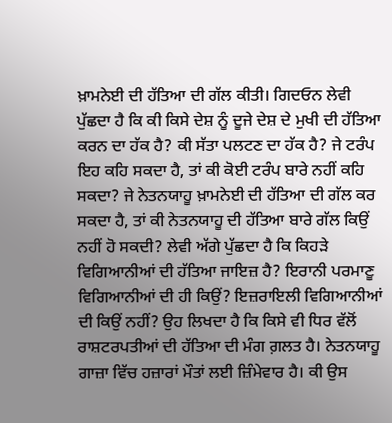ਖ਼ਾਮਨੇਈ ਦੀ ਹੱਤਿਆ ਦੀ ਗੱਲ ਕੀਤੀ। ਗਿਦਓਨ ਲੇਵੀ ਪੁੱਛਦਾ ਹੈ ਕਿ ਕੀ ਕਿਸੇ ਦੇਸ਼ ਨੂੰ ਦੂਜੇ ਦੇਸ਼ ਦੇ ਮੁਖੀ ਦੀ ਹੱਤਿਆ ਕਰਨ ਦਾ ਹੱਕ ਹੈ? ਕੀ ਸੱਤਾ ਪਲਟਣ ਦਾ ਹੱਕ ਹੈ? ਜੇ ਟਰੰਪ ਇਹ ਕਹਿ ਸਕਦਾ ਹੈ, ਤਾਂ ਕੀ ਕੋਈ ਟਰੰਪ ਬਾਰੇ ਨਹੀਂ ਕਹਿ ਸਕਦਾ? ਜੇ ਨੇਤਨਯਾਹੂ ਖ਼ਾਮਨੇਈ ਦੀ ਹੱਤਿਆ ਦੀ ਗੱਲ ਕਰ ਸਕਦਾ ਹੈ, ਤਾਂ ਕੀ ਨੇਤਨਯਾਹੂ ਦੀ ਹੱਤਿਆ ਬਾਰੇ ਗੱਲ ਕਿਉਂ ਨਹੀਂ ਹੋ ਸਕਦੀ? ਲੇਵੀ ਅੱਗੇ ਪੁੱਛਦਾ ਹੈ ਕਿ ਕਿਹੜੇ ਵਿਗਿਆਨੀਆਂ ਦੀ ਹੱਤਿਆ ਜਾਇਜ਼ ਹੈ? ਇਰਾਨੀ ਪਰਮਾਣੂ ਵਿਗਿਆਨੀਆਂ ਦੀ ਹੀ ਕਿਉਂ? ਇਜ਼ਰਾਇਲੀ ਵਿਗਿਆਨੀਆਂ ਦੀ ਕਿਉਂ ਨਹੀਂ? ਉਹ ਲਿਖਦਾ ਹੈ ਕਿ ਕਿਸੇ ਵੀ ਧਿਰ ਵੱਲੋਂ ਰਾਸ਼ਟਰਪਤੀਆਂ ਦੀ ਹੱਤਿਆ ਦੀ ਮੰਗ ਗ਼ਲਤ ਹੈ। ਨੇਤਨਯਾਹੂ ਗਾਜ਼ਾ ਵਿੱਚ ਹਜ਼ਾਰਾਂ ਮੌਤਾਂ ਲਈ ਜ਼ਿੰਮੇਵਾਰ ਹੈ। ਕੀ ਉਸ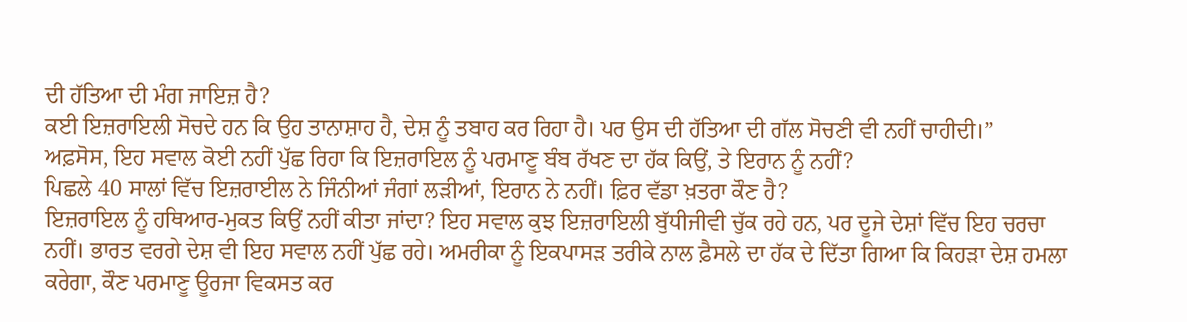ਦੀ ਹੱਤਿਆ ਦੀ ਮੰਗ ਜਾਇਜ਼ ਹੈ?
ਕਈ ਇਜ਼ਰਾਇਲੀ ਸੋਚਦੇ ਹਨ ਕਿ ਉਹ ਤਾਨਾਸ਼ਾਹ ਹੈ, ਦੇਸ਼ ਨੂੰ ਤਬਾਹ ਕਰ ਰਿਹਾ ਹੈ। ਪਰ ਉਸ ਦੀ ਹੱਤਿਆ ਦੀ ਗੱਲ ਸੋਚਣੀ ਵੀ ਨਹੀਂ ਚਾਹੀਦੀ।”
ਅਫ਼ਸੋਸ, ਇਹ ਸਵਾਲ ਕੋਈ ਨਹੀਂ ਪੁੱਛ ਰਿਹਾ ਕਿ ਇਜ਼ਰਾਇਲ ਨੂੰ ਪਰਮਾਣੂ ਬੰਬ ਰੱਖਣ ਦਾ ਹੱਕ ਕਿਉਂ, ਤੇ ਇਰਾਨ ਨੂੰ ਨਹੀਂ?
ਪਿਛਲੇ 40 ਸਾਲਾਂ ਵਿੱਚ ਇਜ਼ਰਾਈਲ ਨੇ ਜਿੰਨੀਆਂ ਜੰਗਾਂ ਲੜੀਆਂ, ਇਰਾਨ ਨੇ ਨਹੀਂ। ਫ਼ਿਰ ਵੱਡਾ ਖ਼ਤਰਾ ਕੌਣ ਹੈ?
ਇਜ਼ਰਾਇਲ ਨੂੰ ਹਥਿਆਰ-ਮੁਕਤ ਕਿਉਂ ਨਹੀਂ ਕੀਤਾ ਜਾਂਦਾ? ਇਹ ਸਵਾਲ ਕੁਝ ਇਜ਼ਰਾਇਲੀ ਬੁੱਧੀਜੀਵੀ ਚੁੱਕ ਰਹੇ ਹਨ, ਪਰ ਦੂਜੇ ਦੇਸ਼ਾਂ ਵਿੱਚ ਇਹ ਚਰਚਾ ਨਹੀਂ। ਭਾਰਤ ਵਰਗੇ ਦੇਸ਼ ਵੀ ਇਹ ਸਵਾਲ ਨਹੀਂ ਪੁੱਛ ਰਹੇ। ਅਮਰੀਕਾ ਨੂੰ ਇਕਪਾਸੜ ਤਰੀਕੇ ਨਾਲ ਫ਼ੈਸਲੇ ਦਾ ਹੱਕ ਦੇ ਦਿੱਤਾ ਗਿਆ ਕਿ ਕਿਹੜਾ ਦੇਸ਼ ਹਮਲਾ ਕਰੇਗਾ, ਕੌਣ ਪਰਮਾਣੂ ਊਰਜਾ ਵਿਕਸਤ ਕਰ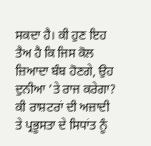ਸਕਦਾ ਹੈ। ਕੀ ਹੁਣ ਇਹ ਤੈਅ ਹੈ ਕਿ ਜਿਸ ਕੋਲ ਜ਼ਿਆਦਾ ਬੰਬ ਹੋਣਗੇ, ਉਹ ਦੁਨੀਆ ’ਤੇ ਰਾਜ ਕਰੇਗਾ? ਕੀ ਰਾਸ਼ਟਰਾਂ ਦੀ ਅਜ਼ਾਦੀ ਤੇ ਪ੍ਰਭੂਸਤਾ ਦੇ ਸਿਧਾਂਤ ਨੂੰ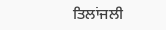ਤਿਲਾਂਜਲੀ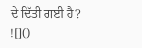ਦੇ ਦਿੱਤੀ ਗਈ ਹੈ?
![]()